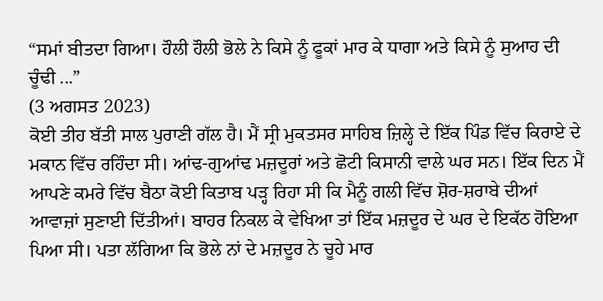“ਸਮਾਂ ਬੀਤਦਾ ਗਿਆ। ਹੌਲੀ ਹੌਲੀ ਭੋਲੇ ਨੇ ਕਿਸੇ ਨੂੰ ਫੂਕਾਂ ਮਾਰ ਕੇ ਧਾਗਾ ਅਤੇ ਕਿਸੇ ਨੂੰ ਸੁਆਹ ਦੀ ਚੂੰਢੀ ...”
(3 ਅਗਸਤ 2023)
ਕੋਈ ਤੀਹ ਬੱਤੀ ਸਾਲ ਪੁਰਾਣੀ ਗੱਲ ਹੈ। ਮੈਂ ਸ੍ਰੀ ਮੁਕਤਸਰ ਸਾਹਿਬ ਜ਼ਿਲ੍ਹੇ ਦੇ ਇੱਕ ਪਿੰਡ ਵਿੱਚ ਕਿਰਾਏ ਦੇ ਮਕਾਨ ਵਿੱਚ ਰਹਿੰਦਾ ਸੀ। ਆਂਢ-ਗੁਆਂਢ ਮਜ਼ਦੂਰਾਂ ਅਤੇ ਛੋਟੀ ਕਿਸਾਨੀ ਵਾਲੇ ਘਰ ਸਨ। ਇੱਕ ਦਿਨ ਮੈਂ ਆਪਣੇ ਕਮਰੇ ਵਿੱਚ ਬੈਠਾ ਕੋਈ ਕਿਤਾਬ ਪੜ੍ਹ ਰਿਹਾ ਸੀ ਕਿ ਮੈਨੂੰ ਗਲੀ ਵਿੱਚ ਸ਼ੋਰ-ਸ਼ਰਾਬੇ ਦੀਆਂ ਆਵਾਜ਼ਾਂ ਸੁਣਾਈ ਦਿੱਤੀਆਂ। ਬਾਹਰ ਨਿਕਲ ਕੇ ਵੇਖਿਆ ਤਾਂ ਇੱਕ ਮਜ਼ਦੂਰ ਦੇ ਘਰ ਦੇ ਇਕੱਠ ਹੋਇਆ ਪਿਆ ਸੀ। ਪਤਾ ਲੱਗਿਆ ਕਿ ਭੋਲੇ ਨਾਂ ਦੇ ਮਜ਼ਦੂਰ ਨੇ ਚੂਹੇ ਮਾਰ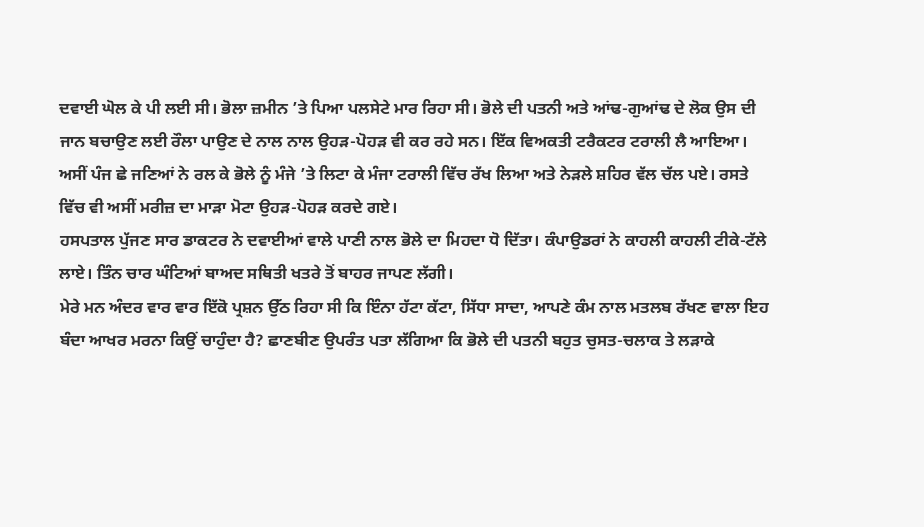ਦਵਾਈ ਘੋਲ ਕੇ ਪੀ ਲਈ ਸੀ। ਭੋਲਾ ਜ਼ਮੀਨ ’ਤੇ ਪਿਆ ਪਲਸੇਟੇ ਮਾਰ ਰਿਹਾ ਸੀ। ਭੋਲੇ ਦੀ ਪਤਨੀ ਅਤੇ ਆਂਢ-ਗੁਆਂਢ ਦੇ ਲੋਕ ਉਸ ਦੀ ਜਾਨ ਬਚਾਉਣ ਲਈ ਰੌਲਾ ਪਾਉਣ ਦੇ ਨਾਲ ਨਾਲ ਉਹੜ-ਪੋਹੜ ਵੀ ਕਰ ਰਹੇ ਸਨ। ਇੱਕ ਵਿਅਕਤੀ ਟਰੈਕਟਰ ਟਰਾਲੀ ਲੈ ਆਇਆ। ਅਸੀਂ ਪੰਜ ਛੇ ਜਣਿਆਂ ਨੇ ਰਲ ਕੇ ਭੋਲੇ ਨੂੰ ਮੰਜੇ ’ਤੇ ਲਿਟਾ ਕੇ ਮੰਜਾ ਟਰਾਲੀ ਵਿੱਚ ਰੱਖ ਲਿਆ ਅਤੇ ਨੇੜਲੇ ਸ਼ਹਿਰ ਵੱਲ ਚੱਲ ਪਏ। ਰਸਤੇ ਵਿੱਚ ਵੀ ਅਸੀਂ ਮਰੀਜ਼ ਦਾ ਮਾੜਾ ਮੋਟਾ ਉਹੜ-ਪੋਹੜ ਕਰਦੇ ਗਏ।
ਹਸਪਤਾਲ ਪੁੱਜਣ ਸਾਰ ਡਾਕਟਰ ਨੇ ਦਵਾਈਆਂ ਵਾਲੇ ਪਾਣੀ ਨਾਲ ਭੋਲੇ ਦਾ ਮਿਹਦਾ ਧੋ ਦਿੱਤਾ। ਕੰਪਾਉਡਰਾਂ ਨੇ ਕਾਹਲੀ ਕਾਹਲੀ ਟੀਕੇ-ਟੱਲੇ ਲਾਏ। ਤਿੰਨ ਚਾਰ ਘੰਟਿਆਂ ਬਾਅਦ ਸਥਿਤੀ ਖਤਰੇ ਤੋਂ ਬਾਹਰ ਜਾਪਣ ਲੱਗੀ।
ਮੇਰੇ ਮਨ ਅੰਦਰ ਵਾਰ ਵਾਰ ਇੱਕੋ ਪ੍ਰਸ਼ਨ ਉੱਠ ਰਿਹਾ ਸੀ ਕਿ ਇੰਨਾ ਹੱਟਾ ਕੱਟਾ, ਸਿੱਧਾ ਸਾਦਾ, ਆਪਣੇ ਕੰਮ ਨਾਲ ਮਤਲਬ ਰੱਖਣ ਵਾਲਾ ਇਹ ਬੰਦਾ ਆਖਰ ਮਰਨਾ ਕਿਉਂ ਚਾਹੁੰਦਾ ਹੈ? ਛਾਣਬੀਣ ਉਪਰੰਤ ਪਤਾ ਲੱਗਿਆ ਕਿ ਭੋਲੇ ਦੀ ਪਤਨੀ ਬਹੁਤ ਚੁਸਤ-ਚਲਾਕ ਤੇ ਲੜਾਕੇ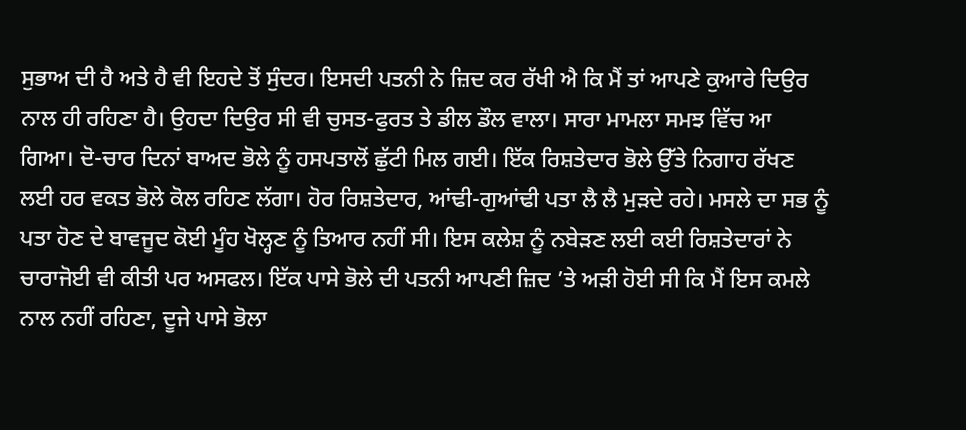ਸੁਭਾਅ ਦੀ ਹੈ ਅਤੇ ਹੈ ਵੀ ਇਹਦੇ ਤੋਂ ਸੁੰਦਰ। ਇਸਦੀ ਪਤਨੀ ਨੇ ਜ਼ਿਦ ਕਰ ਰੱਖੀ ਐ ਕਿ ਮੈਂ ਤਾਂ ਆਪਣੇ ਕੁਆਰੇ ਦਿਉਰ ਨਾਲ ਹੀ ਰਹਿਣਾ ਹੈ। ਉਹਦਾ ਦਿਉਰ ਸੀ ਵੀ ਚੁਸਤ-ਫੁਰਤ ਤੇ ਡੀਲ ਡੌਲ ਵਾਲਾ। ਸਾਰਾ ਮਾਮਲਾ ਸਮਝ ਵਿੱਚ ਆ ਗਿਆ। ਦੋ-ਚਾਰ ਦਿਨਾਂ ਬਾਅਦ ਭੋਲੇ ਨੂੰ ਹਸਪਤਾਲੋਂ ਛੁੱਟੀ ਮਿਲ ਗਈ। ਇੱਕ ਰਿਸ਼ਤੇਦਾਰ ਭੋਲੇ ਉੱਤੇ ਨਿਗਾਹ ਰੱਖਣ ਲਈ ਹਰ ਵਕਤ ਭੋਲੇ ਕੋਲ ਰਹਿਣ ਲੱਗਾ। ਹੋਰ ਰਿਸ਼ਤੇਦਾਰ, ਆਂਢੀ-ਗੁਆਂਢੀ ਪਤਾ ਲੈ ਲੈ ਮੁੜਦੇ ਰਹੇ। ਮਸਲੇ ਦਾ ਸਭ ਨੂੰ ਪਤਾ ਹੋਣ ਦੇ ਬਾਵਜੂਦ ਕੋਈ ਮੂੰਹ ਖੋਲ੍ਹਣ ਨੂੰ ਤਿਆਰ ਨਹੀਂ ਸੀ। ਇਸ ਕਲੇਸ਼ ਨੂੰ ਨਬੇੜਣ ਲਈ ਕਈ ਰਿਸ਼ਤੇਦਾਰਾਂ ਨੇ ਚਾਰਾਜੋਈ ਵੀ ਕੀਤੀ ਪਰ ਅਸਫਲ। ਇੱਕ ਪਾਸੇ ਭੋਲੇ ਦੀ ਪਤਨੀ ਆਪਣੀ ਜ਼ਿਦ ’ਤੇ ਅੜੀ ਹੋਈ ਸੀ ਕਿ ਮੈਂ ਇਸ ਕਮਲੇ ਨਾਲ ਨਹੀਂ ਰਹਿਣਾ, ਦੂਜੇ ਪਾਸੇ ਭੋਲਾ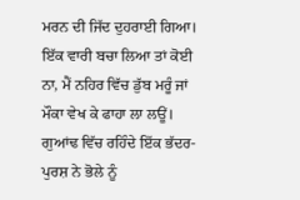ਮਰਨ ਦੀ ਜਿੱਦ ਦੁਹਰਾਈ ਗਿਆ। ਇੱਕ ਵਾਰੀ ਬਚਾ ਲਿਆ ਤਾਂ ਕੋਈ ਨਾ, ਮੈਂ ਨਹਿਰ ਵਿੱਚ ਡੁੱਬ ਮਰੂੰ ਜਾਂ ਮੌਕਾ ਵੇਖ ਕੇ ਫਾਹਾ ਲਾ ਲਊਂ।
ਗੁਆਂਢ ਵਿੱਚ ਰਹਿੰਦੇ ਇੱਕ ਭੱਦਰ-ਪੁਰਸ਼ ਨੇ ਭੋਲੇ ਨੂੰ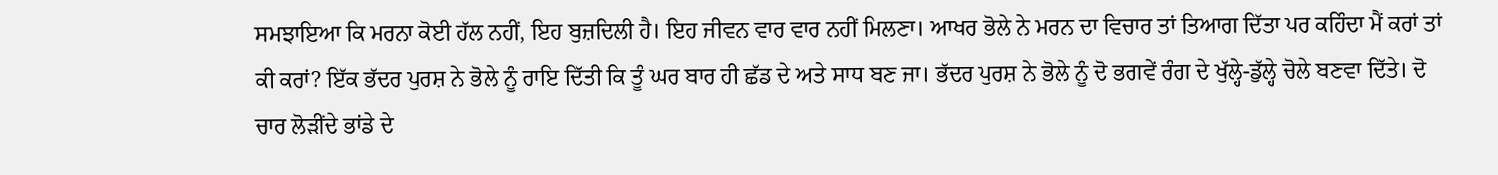ਸਮਝਾਇਆ ਕਿ ਮਰਨਾ ਕੋਈ ਹੱਲ ਨਹੀਂ, ਇਹ ਬੁਜ਼ਦਿਲੀ ਹੈ। ਇਹ ਜੀਵਨ ਵਾਰ ਵਾਰ ਨਹੀਂ ਮਿਲਣਾ। ਆਖਰ ਭੋਲੇ ਨੇ ਮਰਨ ਦਾ ਵਿਚਾਰ ਤਾਂ ਤਿਆਗ ਦਿੱਤਾ ਪਰ ਕਹਿੰਦਾ ਮੈਂ ਕਰਾਂ ਤਾਂ ਕੀ ਕਰਾਂ? ਇੱਕ ਭੱਦਰ ਪੁਰਸ਼ ਨੇ ਭੋਲੇ ਨੂੰ ਰਾਇ ਦਿੱਤੀ ਕਿ ਤੂੰ ਘਰ ਬਾਰ ਹੀ ਛੱਡ ਦੇ ਅਤੇ ਸਾਧ ਬਣ ਜਾ। ਭੱਦਰ ਪੁਰਸ਼ ਨੇ ਭੋਲੇ ਨੂੰ ਦੋ ਭਗਵੇਂ ਰੰਗ ਦੇ ਖੁੱਲ੍ਹੇ-ਡੁੱਲ੍ਹੇ ਚੋਲੇ ਬਣਵਾ ਦਿੱਤੇ। ਦੋ ਚਾਰ ਲੋੜੀਂਦੇ ਭਾਂਡੇ ਦੇ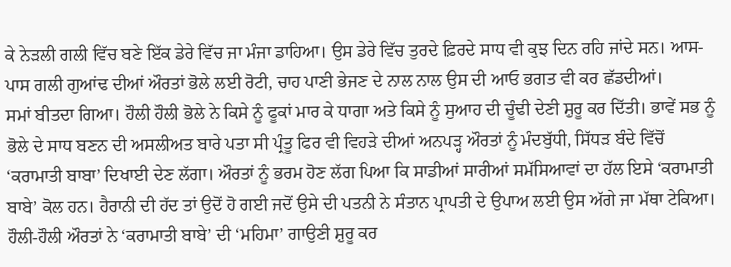ਕੇ ਨੇੜਲੀ ਗਲੀ ਵਿੱਚ ਬਣੇ ਇੱਕ ਡੇਰੇ ਵਿੱਚ ਜਾ ਮੰਜਾ ਡਾਹਿਆ। ਉਸ ਡੇਰੇ ਵਿੱਚ ਤੁਰਦੇ ਫ਼ਿਰਦੇ ਸਾਧ ਵੀ ਕੁਝ ਦਿਨ ਰਹਿ ਜਾਂਦੇ ਸਨ। ਆਸ-ਪਾਸ ਗਲੀ ਗੁਆਂਢ ਦੀਆਂ ਔਰਤਾਂ ਭੋਲੇ ਲਈ ਰੋਟੀ, ਚਾਹ ਪਾਣੀ ਭੇਜਣ ਦੇ ਨਾਲ ਨਾਲ ਉਸ ਦੀ ਆਓ ਭਗਤ ਵੀ ਕਰ ਛੱਡਦੀਆਂ।
ਸਮਾਂ ਬੀਤਦਾ ਗਿਆ। ਹੌਲੀ ਹੌਲੀ ਭੋਲੇ ਨੇ ਕਿਸੇ ਨੂੰ ਫੂਕਾਂ ਮਾਰ ਕੇ ਧਾਗਾ ਅਤੇ ਕਿਸੇ ਨੂੰ ਸੁਆਹ ਦੀ ਚੂੰਢੀ ਦੇਣੀ ਸ਼ੁਰੂ ਕਰ ਦਿੱਤੀ। ਭਾਵੇਂ ਸਭ ਨੂੰ ਭੋਲੇ ਦੇ ਸਾਧ ਬਣਨ ਦੀ ਅਸਲੀਅਤ ਬਾਰੇ ਪਤਾ ਸੀ ਪ੍ਰੰਤੂ ਫਿਰ ਵੀ ਵਿਹੜੇ ਦੀਆਂ ਅਨਪੜ੍ਹ ਔਰਤਾਂ ਨੂੰ ਮੰਦਬੁੱਧੀ, ਸਿੱਧੜ ਬੰਦੇ ਵਿੱਚੋਂ ‘ਕਰਾਮਾਤੀ ਬਾਬਾ’ ਦਿਖਾਈ ਦੇਣ ਲੱਗਾ। ਔਰਤਾਂ ਨੂੰ ਭਰਮ ਹੋਣ ਲੱਗ ਪਿਆ ਕਿ ਸਾਡੀਆਂ ਸਾਰੀਆਂ ਸਮੱਸਿਆਵਾਂ ਦਾ ਹੱਲ ਇਸੇ ‘ਕਰਾਮਾਤੀ ਬਾਬੇ’ ਕੋਲ ਹਨ। ਹੈਰਾਨੀ ਦੀ ਹੱਦ ਤਾਂ ਉਦੋਂ ਹੋ ਗਈ ਜਦੋਂ ਉਸੇ ਦੀ ਪਤਨੀ ਨੇ ਸੰਤਾਨ ਪ੍ਰਾਪਤੀ ਦੇ ਉਪਾਅ ਲਈ ਉਸ ਅੱਗੇ ਜਾ ਮੱਥਾ ਟੇਕਿਆ।
ਹੌਲੀ-ਹੌਲੀ ਔਰਤਾਂ ਨੇ ‘ਕਰਾਮਾਤੀ ਬਾਬੇ’ ਦੀ ‘ਮਹਿਮਾ’ ਗਾਉਣੀ ਸ਼ੁਰੂ ਕਰ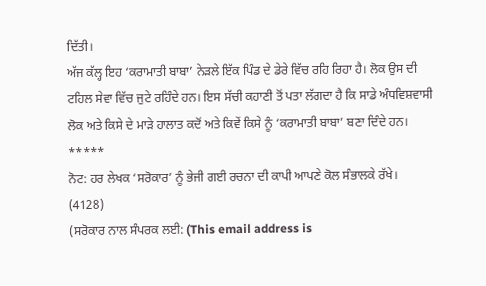ਦਿੱਤੀ।
ਅੱਜ ਕੱਲ੍ਹ ਇਹ ‘ਕਰਾਮਾਤੀ ਬਾਬਾ’ ਨੇੜਲੇ ਇੱਕ ਪਿੰਡ ਦੇ ਡੇਰੇ ਵਿੱਚ ਰਹਿ ਰਿਹਾ ਹੈ। ਲੋਕ ਉਸ ਦੀ ਟਹਿਲ ਸੇਵਾ ਵਿੱਚ ਜੁਟੇ ਰਹਿੰਦੇ ਹਨ। ਇਸ ਸੱਚੀ ਕਹਾਣੀ ਤੋਂ ਪਤਾ ਲੱਗਦਾ ਹੈ ਕਿ ਸਾਡੇ ਅੰਧਵਿਸ਼ਵਾਸੀ ਲੋਕ ਅਤੇ ਕਿਸੇ ਦੇ ਮਾੜੇ ਹਾਲਾਤ ਕਦੋਂ ਅਤੇ ਕਿਵੇਂ ਕਿਸੇ ਨੂੰ ‘ਕਰਾਮਾਤੀ ਬਾਬਾ’ ਬਣਾ ਦਿੰਦੇ ਹਨ।
*****
ਨੋਟ: ਹਰ ਲੇਖਕ ‘ਸਰੋਕਾਰ’ ਨੂੰ ਭੇਜੀ ਗਈ ਰਚਨਾ ਦੀ ਕਾਪੀ ਆਪਣੇ ਕੋਲ ਸੰਭਾਲਕੇ ਰੱਖੇ।
(4128)
(ਸਰੋਕਾਰ ਨਾਲ ਸੰਪਰਕ ਲਈ: (This email address is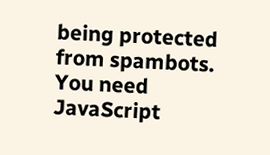being protected from spambots. You need JavaScript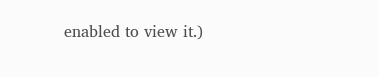enabled to view it.)